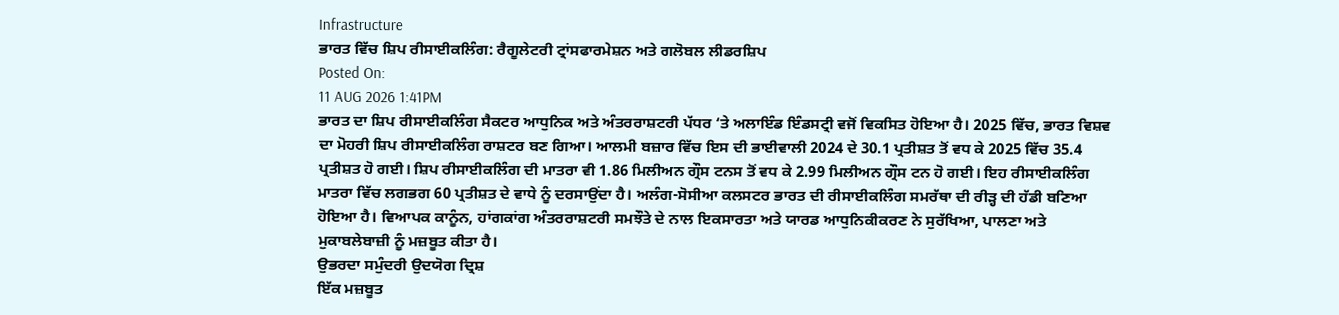Infrastructure
ਭਾਰਤ ਵਿੱਚ ਸ਼ਿਪ ਰੀਸਾਈਕਲਿੰਗ: ਰੈਗੂਲੇਟਰੀ ਟ੍ਰਾਂਸਫਾਰਮੇਸ਼ਨ ਅਤੇ ਗਲੋਬਲ ਲੀਡਰਸ਼ਿਪ
Posted On:
11 AUG 2026 1:41PM
ਭਾਰਤ ਦਾ ਸ਼ਿਪ ਰੀਸਾਈਕਲਿੰਗ ਸੈਕਟਰ ਆਧੁਨਿਕ ਅਤੇ ਅੰਤਰਰਾਸ਼ਟਰੀ ਪੱਧਰ ‘ਤੇ ਅਲਾਇੰਡ ਇੰਡਸਟ੍ਰੀ ਵਜੋਂ ਵਿਕਸਿਤ ਹੋਇਆ ਹੈ। 2025 ਵਿੱਚ, ਭਾਰਤ ਵਿਸ਼ਵ ਦਾ ਮੋਹਰੀ ਸ਼ਿਪ ਰੀਸਾਈਕਲਿੰਗ ਰਾਸ਼ਟਰ ਬਣ ਗਿਆ। ਆਲਮੀ ਬਜ਼ਾਰ ਵਿੱਚ ਇਸ ਦੀ ਭਾਈਵਾਲੀ 2024 ਦੇ 30.1 ਪ੍ਰਤੀਸ਼ਤ ਤੋਂ ਵਧ ਕੇ 2025 ਵਿੱਚ 35.4 ਪ੍ਰਤੀਸ਼ਤ ਹੋ ਗਈ। ਸ਼ਿਪ ਰੀਸਾਈਕਲਿੰਗ ਦੀ ਮਾਤਰਾ ਵੀ 1.86 ਮਿਲੀਅਨ ਗ੍ਰੌਸ ਟਨਸ ਤੋਂ ਵਧ ਕੇ 2.99 ਮਿਲੀਅਨ ਗ੍ਰੌਸ ਟਨ ਹੋ ਗਈ। ਇਹ ਰੀਸਾਈਕਲਿੰਗ ਮਾਤਰਾ ਵਿੱਚ ਲਗਭਗ 60 ਪ੍ਰਤੀਸ਼ਤ ਦੇ ਵਾਧੇ ਨੂੰ ਦਰਸਾਉਂਦਾ ਹੈ। ਅਲੰਗ-ਸੋਸੀਆ ਕਲਸਟਰ ਭਾਰਤ ਦੀ ਰੀਸਾਈਕਲਿੰਗ ਸਮਰੱਥਾ ਦੀ ਰੀੜ੍ਹ ਦੀ ਹੱਡੀ ਬਣਿਆ ਹੋਇਆ ਹੈ। ਵਿਆਪਕ ਕਾਨੂੰਨ, ਹਾਂਗਕਾਂਗ ਅੰਤਰਰਾਸ਼ਟਰੀ ਸਮਝੌਤੇ ਦੇ ਨਾਲ ਇਕਸਾਰਤਾ ਅਤੇ ਯਾਰਡ ਆਧੁਨਿਕੀਕਰਣ ਨੇ ਸੁਰੱਖਿਆ, ਪਾਲਣਾ ਅਤੇ ਮੁਕਾਬਲੇਬਾਜ਼ੀ ਨੂੰ ਮਜ਼ਬੂਤ ਕੀਤਾ ਹੈ।
ਉਭਰਦਾ ਸਮੁੰਦਰੀ ਉਦਯੋਗ ਦ੍ਰਿਸ਼
ਇੱਕ ਮਜ਼ਬੂਤ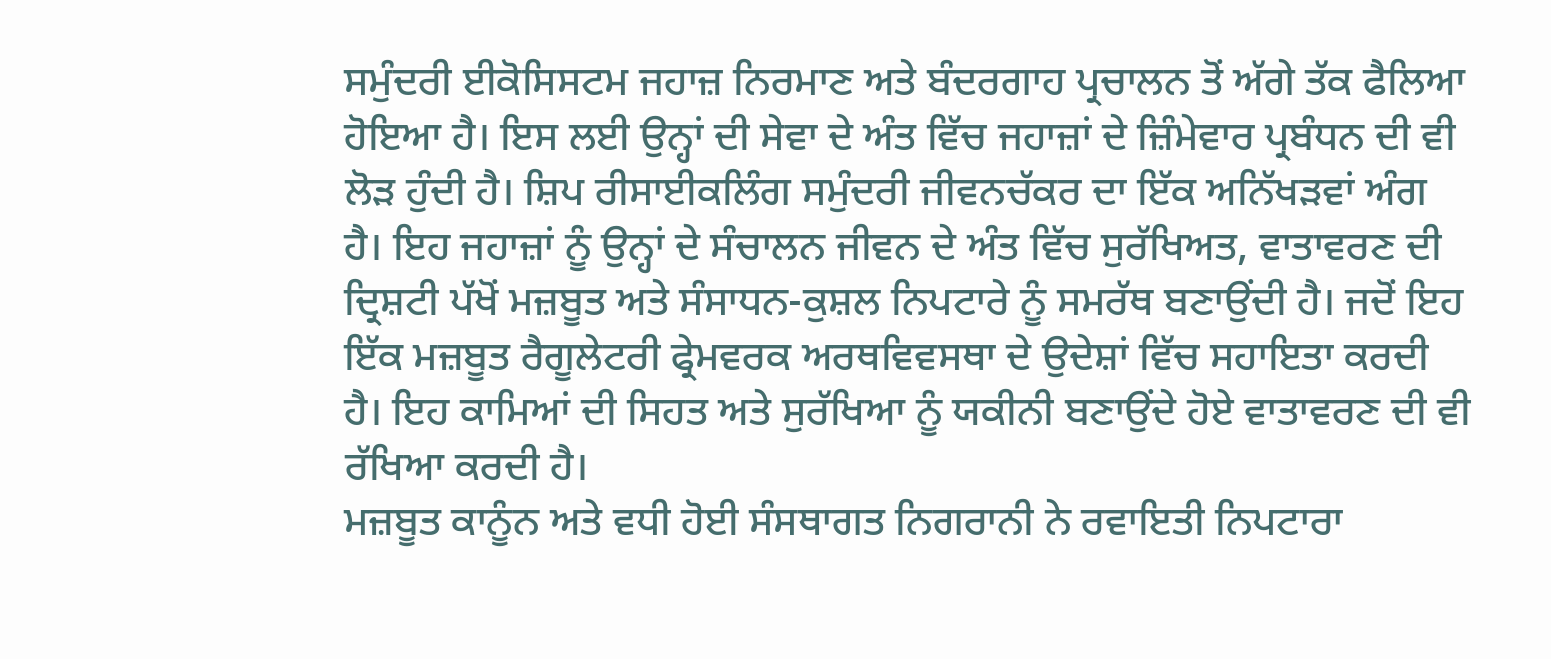ਸਮੁੰਦਰੀ ਈਕੋਸਿਸਟਮ ਜਹਾਜ਼ ਨਿਰਮਾਣ ਅਤੇ ਬੰਦਰਗਾਹ ਪ੍ਰਚਾਲਨ ਤੋਂ ਅੱਗੇ ਤੱਕ ਫੈਲਿਆ ਹੋਇਆ ਹੈ। ਇਸ ਲਈ ਉਨ੍ਹਾਂ ਦੀ ਸੇਵਾ ਦੇ ਅੰਤ ਵਿੱਚ ਜਹਾਜ਼ਾਂ ਦੇ ਜ਼ਿੰਮੇਵਾਰ ਪ੍ਰਬੰਧਨ ਦੀ ਵੀ ਲੋੜ ਹੁੰਦੀ ਹੈ। ਸ਼ਿਪ ਰੀਸਾਈਕਲਿੰਗ ਸਮੁੰਦਰੀ ਜੀਵਨਚੱਕਰ ਦਾ ਇੱਕ ਅਨਿੱਖੜਵਾਂ ਅੰਗ ਹੈ। ਇਹ ਜਹਾਜ਼ਾਂ ਨੂੰ ਉਨ੍ਹਾਂ ਦੇ ਸੰਚਾਲਨ ਜੀਵਨ ਦੇ ਅੰਤ ਵਿੱਚ ਸੁਰੱਖਿਅਤ, ਵਾਤਾਵਰਣ ਦੀ ਦ੍ਰਿਸ਼ਟੀ ਪੱਖੋਂ ਮਜ਼ਬੂਤ ਅਤੇ ਸੰਸਾਧਨ-ਕੁਸ਼ਲ ਨਿਪਟਾਰੇ ਨੂੰ ਸਮਰੱਥ ਬਣਾਉਂਦੀ ਹੈ। ਜਦੋਂ ਇਹ ਇੱਕ ਮਜ਼ਬੂਤ ਰੈਗੂਲੇਟਰੀ ਫ੍ਰੇਮਵਰਕ ਅਰਥਵਿਵਸਥਾ ਦੇ ਉਦੇਸ਼ਾਂ ਵਿੱਚ ਸਹਾਇਤਾ ਕਰਦੀ ਹੈ। ਇਹ ਕਾਮਿਆਂ ਦੀ ਸਿਹਤ ਅਤੇ ਸੁਰੱਖਿਆ ਨੂੰ ਯਕੀਨੀ ਬਣਾਉਂਦੇ ਹੋਏ ਵਾਤਾਵਰਣ ਦੀ ਵੀ ਰੱਖਿਆ ਕਰਦੀ ਹੈ।
ਮਜ਼ਬੂਤ ਕਾਨੂੰਨ ਅਤੇ ਵਧੀ ਹੋਈ ਸੰਸਥਾਗਤ ਨਿਗਰਾਨੀ ਨੇ ਰਵਾਇਤੀ ਨਿਪਟਾਰਾ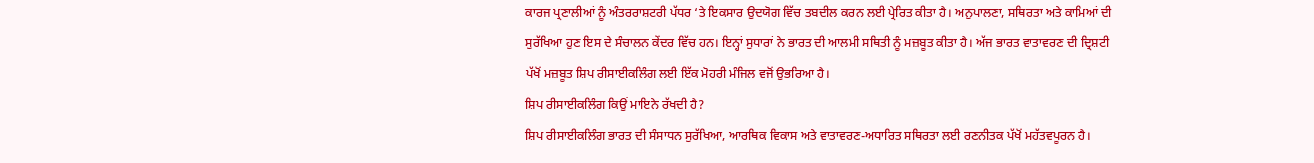ਕਾਰਜ ਪ੍ਰਣਾਲੀਆਂ ਨੂੰ ਅੰਤਰਰਾਸ਼ਟਰੀ ਪੱਧਰ ‘ਤੇ ਇਕਸਾਰ ਉਦਯੋਗ ਵਿੱਚ ਤਬਦੀਲ ਕਰਨ ਲਈ ਪ੍ਰੇਰਿਤ ਕੀਤਾ ਹੈ। ਅਨੁਪਾਲਣਾ, ਸਥਿਰਤਾ ਅਤੇ ਕਾਮਿਆਂ ਦੀ ਸੁਰੱਖਿਆ ਹੁਣ ਇਸ ਦੇ ਸੰਚਾਲਨ ਕੇਂਦਰ ਵਿੱਚ ਹਨ। ਇਨ੍ਹਾਂ ਸੁਧਾਰਾਂ ਨੇ ਭਾਰਤ ਦੀ ਆਲਮੀ ਸਥਿਤੀ ਨੂੰ ਮਜ਼ਬੂਤ ਕੀਤਾ ਹੈ। ਅੱਜ ਭਾਰਤ ਵਾਤਾਵਰਣ ਦੀ ਦ੍ਰਿਸ਼ਟੀ ਪੱਖੋਂ ਮਜ਼ਬੂਤ ਸ਼ਿਪ ਰੀਸਾਈਕਲਿੰਗ ਲਈ ਇੱਕ ਮੋਹਰੀ ਮੰਜਿਲ ਵਜੋਂ ਉਭਰਿਆ ਹੈ।
ਸ਼ਿਪ ਰੀਸਾਈਕਲਿੰਗ ਕਿਉਂ ਮਾਇਨੇ ਰੱਖਦੀ ਹੈ?
ਸ਼ਿਪ ਰੀਸਾਈਕਲਿੰਗ ਭਾਰਤ ਦੀ ਸੰਸਾਧਨ ਸੁਰੱਖਿਆ, ਆਰਥਿਕ ਵਿਕਾਸ ਅਤੇ ਵਾਤਾਵਰਣ-ਅਧਾਰਿਤ ਸਥਿਰਤਾ ਲਈ ਰਣਨੀਤਕ ਪੱਖੋਂ ਮਹੱਤਵਪੂਰਨ ਹੈ।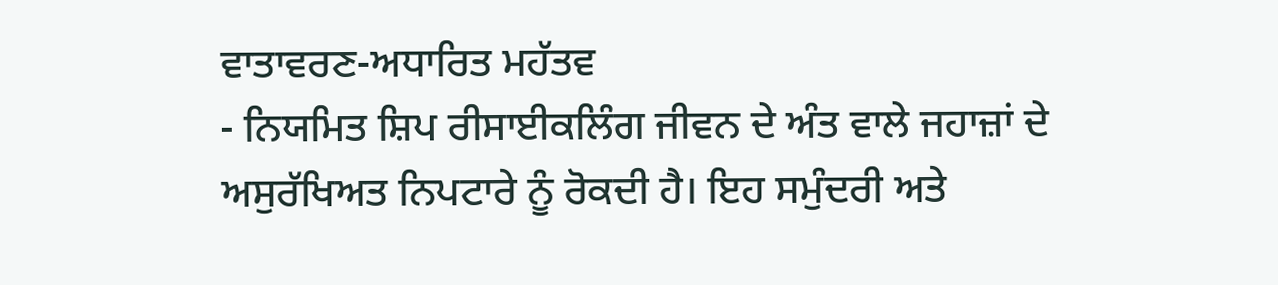ਵਾਤਾਵਰਣ-ਅਧਾਰਿਤ ਮਹੱਤਵ
- ਨਿਯਮਿਤ ਸ਼ਿਪ ਰੀਸਾਈਕਲਿੰਗ ਜੀਵਨ ਦੇ ਅੰਤ ਵਾਲੇ ਜਹਾਜ਼ਾਂ ਦੇ ਅਸੁਰੱਖਿਅਤ ਨਿਪਟਾਰੇ ਨੂੰ ਰੋਕਦੀ ਹੈ। ਇਹ ਸਮੁੰਦਰੀ ਅਤੇ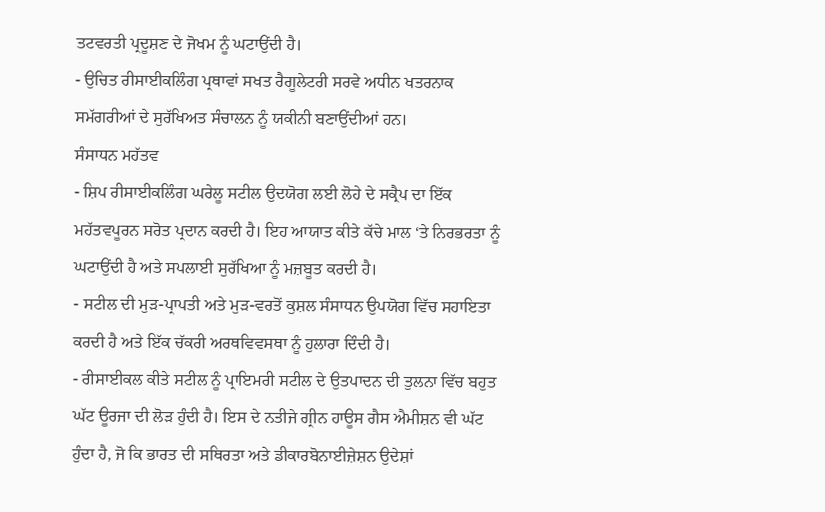ਤਟਵਰਤੀ ਪ੍ਰਦੂਸ਼ਣ ਦੇ ਜੋਖਮ ਨੂੰ ਘਟਾਉਂਦੀ ਹੈ।
- ਉਚਿਤ ਰੀਸਾਈਕਲਿੰਗ ਪ੍ਰਥਾਵਾਂ ਸਖਤ ਰੈਗੂਲੇਟਰੀ ਸਰਵੇ ਅਧੀਨ ਖਤਰਨਾਕ ਸਮੱਗਰੀਆਂ ਦੇ ਸੁਰੱਖਿਅਤ ਸੰਚਾਲਨ ਨੂੰ ਯਕੀਨੀ ਬਣਾਉਂਦੀਆਂ ਹਨ।
ਸੰਸਾਧਨ ਮਹੱਤਵ
- ਸ਼ਿਪ ਰੀਸਾਈਕਲਿੰਗ ਘਰੇਲੂ ਸਟੀਲ ਉਦਯੋਗ ਲਈ ਲੋਹੇ ਦੇ ਸਕ੍ਰੈਪ ਦਾ ਇੱਕ ਮਹੱਤਵਪੂਰਨ ਸਰੋਤ ਪ੍ਰਦਾਨ ਕਰਦੀ ਹੈ। ਇਹ ਆਯਾਤ ਕੀਤੇ ਕੱਚੇ ਮਾਲ ‘ਤੇ ਨਿਰਭਰਤਾ ਨੂੰ ਘਟਾਉਂਦੀ ਹੈ ਅਤੇ ਸਪਲਾਈ ਸੁਰੱਖਿਆ ਨੂੰ ਮਜ਼ਬੂਤ ਕਰਦੀ ਹੈ।
- ਸਟੀਲ ਦੀ ਮੁੜ-ਪ੍ਰਾਪਤੀ ਅਤੇ ਮੁੜ-ਵਰਤੋਂ ਕੁਸ਼ਲ ਸੰਸਾਧਨ ਉਪਯੋਗ ਵਿੱਚ ਸਹਾਇਤਾ ਕਰਦੀ ਹੈ ਅਤੇ ਇੱਕ ਚੱਕਰੀ ਅਰਥਵਿਵਸਥਾ ਨੂੰ ਹੁਲਾਰਾ ਦਿੰਦੀ ਹੈ।
- ਰੀਸਾਈਕਲ ਕੀਤੇ ਸਟੀਲ ਨੂੰ ਪ੍ਰਾਇਮਰੀ ਸਟੀਲ ਦੇ ਉਤਪਾਦਨ ਦੀ ਤੁਲਨਾ ਵਿੱਚ ਬਹੁਤ ਘੱਟ ਊਰਜਾ ਦੀ ਲੋੜ ਹੁੰਦੀ ਹੈ। ਇਸ ਦੇ ਨਤੀਜੇ ਗ੍ਰੀਨ ਹਾਊਸ ਗੈਸ ਐਮੀਸ਼ਨ ਵੀ ਘੱਟ ਹੁੰਦਾ ਹੈ, ਜੋ ਕਿ ਭਾਰਤ ਦੀ ਸਥਿਰਤਾ ਅਤੇ ਡੀਕਾਰਬੋਨਾਈਜ਼ੇਸ਼ਨ ਉਦੇਸ਼ਾਂ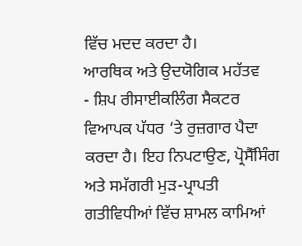ਵਿੱਚ ਮਦਦ ਕਰਦਾ ਹੈ।
ਆਰਥਿਕ ਅਤੇ ਉਦਯੋਗਿਕ ਮਹੱਤਵ
- ਸ਼ਿਪ ਰੀਸਾਈਕਲਿੰਗ ਸੈਕਟਰ ਵਿਆਪਕ ਪੱਧਰ ‘ਤੇ ਰੁਜ਼ਗਾਰ ਪੈਦਾ ਕਰਦਾ ਹੈ। ਇਹ ਨਿਪਟਾਉਣ, ਪ੍ਰੋਸੈੱਸਿੰਗ ਅਤੇ ਸਮੱਗਰੀ ਮੁੜ-ਪ੍ਰਾਪਤੀ ਗਤੀਵਿਧੀਆਂ ਵਿੱਚ ਸ਼ਾਮਲ ਕਾਮਿਆਂ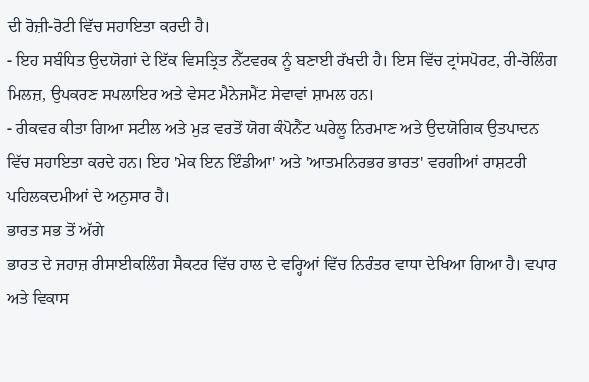ਦੀ ਰੋਜ਼ੀ-ਰੋਟੀ ਵਿੱਚ ਸਹਾਇਤਾ ਕਰਦੀ ਹੈ।
- ਇਹ ਸਬੰਧਿਤ ਉਦਯੋਗਾਂ ਦੇ ਇੱਕ ਵਿਸਤ੍ਰਿਤ ਨੈੱਟਵਰਕ ਨੂੰ ਬਣਾਈ ਰੱਖਦੀ ਹੈ। ਇਸ ਵਿੱਚ ਟ੍ਰਾਂਸਪੋਰਟ, ਰੀ-ਰੋਲਿੰਗ ਮਿਲਜ਼, ਉਪਕਰਣ ਸਪਲਾਇਰ ਅਤੇ ਵੇਸਟ ਮੈਨੇਜਮੈਂਟ ਸੇਵਾਵਾਂ ਸ਼ਾਮਲ ਹਨ।
- ਰੀਕਵਰ ਕੀਤਾ ਗਿਆ ਸਟੀਲ ਅਤੇ ਮੁੜ ਵਰਤੋਂ ਯੋਗ ਕੰਪੋਨੈਂਟ ਘਰੇਲੂ ਨਿਰਮਾਣ ਅਤੇ ਉਦਯੋਗਿਕ ਉਤਪਾਦਨ ਵਿੱਚ ਸਹਾਇਤਾ ਕਰਦੇ ਹਨ। ਇਹ 'ਮੇਕ ਇਨ ਇੰਡੀਆ' ਅਤੇ 'ਆਤਮਨਿਰਭਰ ਭਾਰਤ' ਵਰਗੀਆਂ ਰਾਸ਼ਟਰੀ ਪਹਿਲਕਦਮੀਆਂ ਦੇ ਅਨੁਸਾਰ ਹੈ।
ਭਾਰਤ ਸਭ ਤੋਂ ਅੱਗੇ
ਭਾਰਤ ਦੇ ਜਹਾਜ਼ ਰੀਸਾਈਕਲਿੰਗ ਸੈਕਟਰ ਵਿੱਚ ਹਾਲ ਦੇ ਵਰ੍ਹਿਆਂ ਵਿੱਚ ਨਿਰੰਤਰ ਵਾਧਾ ਦੇਖਿਆ ਗਿਆ ਹੈ। ਵਪਾਰ ਅਤੇ ਵਿਕਾਸ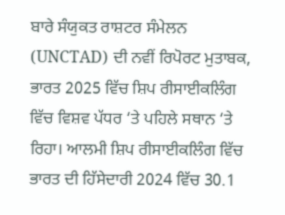ਬਾਰੇ ਸੰਯੁਕਤ ਰਾਸ਼ਟਰ ਸੰਮੇਲਨ (UNCTAD) ਦੀ ਨਵੀਂ ਰਿਪੋਰਟ ਮੁਤਾਬਕ, ਭਾਰਤ 2025 ਵਿੱਚ ਸ਼ਿਪ ਰੀਸਾਈਕਲਿੰਗ ਵਿੱਚ ਵਿਸ਼ਵ ਪੱਧਰ ‘ਤੇ ਪਹਿਲੇ ਸਥਾਨ ‘ਤੇ ਰਿਹਾ। ਆਲਮੀ ਸ਼ਿਪ ਰੀਸਾਈਕਲਿੰਗ ਵਿੱਚ ਭਾਰਤ ਦੀ ਹਿੱਸੇਦਾਰੀ 2024 ਵਿੱਚ 30.1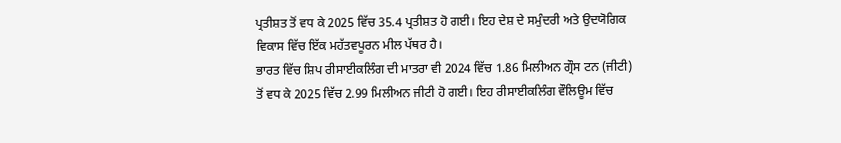ਪ੍ਰਤੀਸ਼ਤ ਤੋਂ ਵਧ ਕੇ 2025 ਵਿੱਚ 35.4 ਪ੍ਰਤੀਸ਼ਤ ਹੋ ਗਈ। ਇਹ ਦੇਸ਼ ਦੇ ਸਮੁੰਦਰੀ ਅਤੇ ਉਦਯੋਗਿਕ ਵਿਕਾਸ ਵਿੱਚ ਇੱਕ ਮਹੱਤਵਪੂਰਨ ਮੀਲ ਪੱਥਰ ਹੈ।
ਭਾਰਤ ਵਿੱਚ ਸ਼ਿਪ ਰੀਸਾਈਕਲਿੰਗ ਦੀ ਮਾਤਰਾ ਵੀ 2024 ਵਿੱਚ 1.86 ਮਿਲੀਅਨ ਗ੍ਰੌਸ ਟਨ (ਜੀਟੀ) ਤੋਂ ਵਧ ਕੇ 2025 ਵਿੱਚ 2.99 ਮਿਲੀਅਨ ਜੀਟੀ ਹੋ ਗਈ। ਇਹ ਰੀਸਾਈਕਲਿੰਗ ਵੌਲਿਊਮ ਵਿੱਚ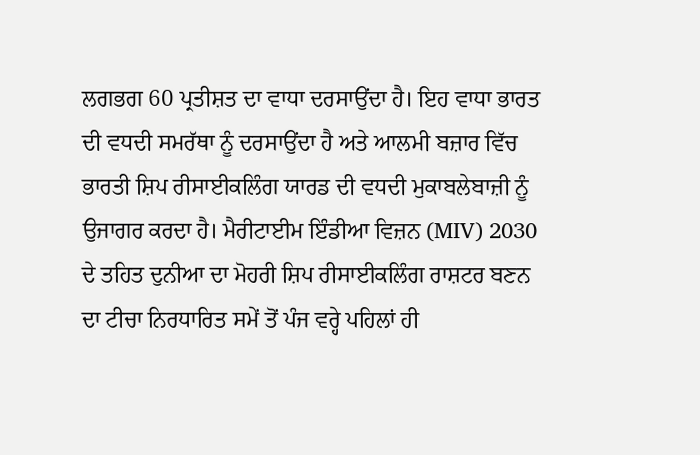ਲਗਭਗ 60 ਪ੍ਰਤੀਸ਼ਤ ਦਾ ਵਾਧਾ ਦਰਸਾਉਂਦਾ ਹੈ। ਇਹ ਵਾਧਾ ਭਾਰਤ ਦੀ ਵਧਦੀ ਸਮਰੱਥਾ ਨੂੰ ਦਰਸਾਉਂਦਾ ਹੈ ਅਤੇ ਆਲਮੀ ਬਜ਼ਾਰ ਵਿੱਚ ਭਾਰਤੀ ਸ਼ਿਪ ਰੀਸਾਈਕਲਿੰਗ ਯਾਰਡ ਦੀ ਵਧਦੀ ਮੁਕਾਬਲੇਬਾਜ਼ੀ ਨੂੰ ਉਜਾਗਰ ਕਰਦਾ ਹੈ। ਮੈਰੀਟਾਈਮ ਇੰਡੀਆ ਵਿਜ਼ਨ (MIV) 2030 ਦੇ ਤਹਿਤ ਦੁਨੀਆ ਦਾ ਮੋਹਰੀ ਸ਼ਿਪ ਰੀਸਾਈਕਲਿੰਗ ਰਾਸ਼ਟਰ ਬਣਨ ਦਾ ਟੀਚਾ ਨਿਰਧਾਰਿਤ ਸਮੇਂ ਤੋਂ ਪੰਜ ਵਰ੍ਹੇ ਪਹਿਲਾਂ ਹੀ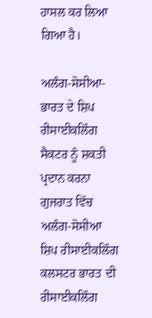ਹਾਸਲ ਕਰ ਲਿਆ ਗਿਆ ਹੈ।

ਅਲੰਗ-ਸੋਸੀਆ- ਭਾਰਤ ਦੇ ਸ਼ਿਪ ਰੀਸਾਈਕਲਿੰਗ ਸੈਕਟਰ ਨੂੰ ਸ਼ਕਤੀ ਪ੍ਰਦਾਨ ਕਰਨਾ
ਗੁਜਰਾਤ ਵਿੱਚ ਅਲੰਗ-ਸੋਸੀਆ ਸ਼ਿਪ ਰੀਸਾਈਕਲਿੰਗ ਕਲਸਟਰ ਭਾਰਤ ਦੀ ਰੀਸਾਈਕਲਿੰਗ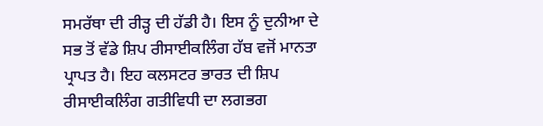ਸਮਰੱਥਾ ਦੀ ਰੀੜ੍ਹ ਦੀ ਹੱਡੀ ਹੈ। ਇਸ ਨੂੰ ਦੁਨੀਆ ਦੇ ਸਭ ਤੋਂ ਵੱਡੇ ਸ਼ਿਪ ਰੀਸਾਈਕਲਿੰਗ ਹੱਬ ਵਜੋਂ ਮਾਨਤਾ ਪ੍ਰਾਪਤ ਹੈ। ਇਹ ਕਲਸਟਰ ਭਾਰਤ ਦੀ ਸ਼ਿਪ ਰੀਸਾਈਕਲਿੰਗ ਗਤੀਵਿਧੀ ਦਾ ਲਗਭਗ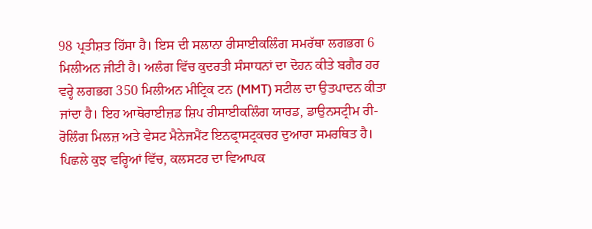98 ਪ੍ਰਤੀਸ਼ਤ ਹਿੱਸਾ ਹੈ। ਇਸ ਦੀ ਸਲਾਨਾ ਰੀਸਾਈਕਲਿੰਗ ਸਮਰੱਥਾ ਲਗਭਗ 6 ਮਿਲੀਅਨ ਜੀਟੀ ਹੈ। ਅਲੰਗ ਵਿੱਚ ਕੁਦਰਤੀ ਸੰਸਾਧਨਾਂ ਦਾ ਦੋਹਨ ਕੀਤੇ ਬਗੈਰ ਹਰ ਵਰ੍ਹੇ ਲਗਭਗ 350 ਮਿਲੀਅਨ ਮੀਟ੍ਰਿਕ ਟਨ (MMT) ਸਟੀਲ ਦਾ ਉਤਪਾਦਨ ਕੀਤਾ ਜਾਂਦਾ ਹੈ। ਇਹ ਆਥੋਰਾਈਜ਼ਡ ਸ਼ਿਪ ਰੀਸਾਈਕਲਿੰਗ ਯਾਰਡ, ਡਾਉਨਸਟ੍ਰੀਮ ਰੀ-ਰੋਲਿੰਗ ਮਿਲਜ਼ ਅਤੇ ਵੇਸਟ ਮੈਨੇਜਮੈਂਟ ਇਨਫ੍ਰਾਸਟ੍ਰਕਚਰ ਦੁਆਰਾ ਸਮਰਥਿਤ ਹੈ। ਪਿਛਲੇ ਕੁਝ ਵਰ੍ਹਿਆਂ ਵਿੱਚ, ਕਲਸਟਰ ਦਾ ਵਿਆਪਕ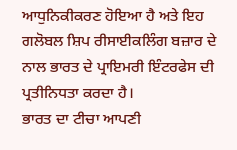ਆਧੁਨਿਕੀਕਰਣ ਹੋਇਆ ਹੈ ਅਤੇ ਇਹ ਗਲੋਬਲ ਸ਼ਿਪ ਰੀਸਾਈਕਲਿੰਗ ਬਜ਼ਾਰ ਦੇ ਨਾਲ ਭਾਰਤ ਦੇ ਪ੍ਰਾਇਮਰੀ ਇੰਟਰਫੇਸ ਦੀ ਪ੍ਰਤੀਨਿਧਤਾ ਕਰਦਾ ਹੈ।
ਭਾਰਤ ਦਾ ਟੀਚਾ ਆਪਣੀ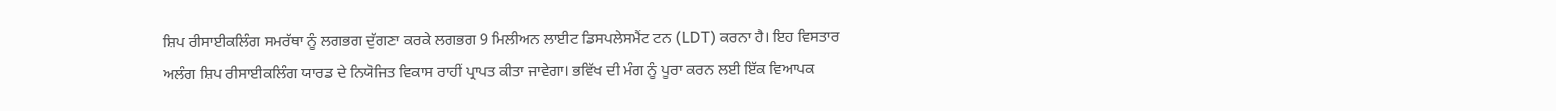ਸ਼ਿਪ ਰੀਸਾਈਕਲਿੰਗ ਸਮਰੱਥਾ ਨੂੰ ਲਗਭਗ ਦੁੱਗਣਾ ਕਰਕੇ ਲਗਭਗ 9 ਮਿਲੀਅਨ ਲਾਈਟ ਡਿਸਪਲੇਸਮੈਂਟ ਟਨ (LDT) ਕਰਨਾ ਹੈ। ਇਹ ਵਿਸਤਾਰ ਅਲੰਗ ਸ਼ਿਪ ਰੀਸਾਈਕਲਿੰਗ ਯਾਰਡ ਦੇ ਨਿਯੋਜਿਤ ਵਿਕਾਸ ਰਾਹੀਂ ਪ੍ਰਾਪਤ ਕੀਤਾ ਜਾਵੇਗਾ। ਭਵਿੱਖ ਦੀ ਮੰਗ ਨੂੰ ਪੂਰਾ ਕਰਨ ਲਈ ਇੱਕ ਵਿਆਪਕ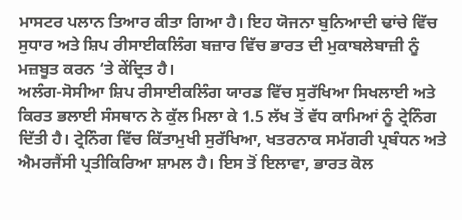ਮਾਸਟਰ ਪਲਾਨ ਤਿਆਰ ਕੀਤਾ ਗਿਆ ਹੈ। ਇਹ ਯੋਜਨਾ ਬੁਨਿਆਦੀ ਢਾਂਚੇ ਵਿੱਚ ਸੁਧਾਰ ਅਤੇ ਸ਼ਿਪ ਰੀਸਾਈਕਲਿੰਗ ਬਜ਼ਾਰ ਵਿੱਚ ਭਾਰਤ ਦੀ ਮੁਕਾਬਲੇਬਾਜ਼ੀ ਨੂੰ ਮਜ਼ਬੂਤ ਕਰਨ ‘ਤੇ ਕੇਂਦ੍ਰਿਤ ਹੈ।
ਅਲੰਗ-ਸੋਸੀਆ ਸ਼ਿਪ ਰੀਸਾਈਕਲਿੰਗ ਯਾਰਡ ਵਿੱਚ ਸੁਰੱਖਿਆ ਸਿਖਲਾਈ ਅਤੇ ਕਿਰਤ ਭਲਾਈ ਸੰਸਥਾਨ ਨੇ ਕੁੱਲ ਮਿਲਾ ਕੇ 1.5 ਲੱਖ ਤੋਂ ਵੱਧ ਕਾਮਿਆਂ ਨੂੰ ਟ੍ਰੇਨਿੰਗ ਦਿੱਤੀ ਹੈ। ਟ੍ਰੇਨਿੰਗ ਵਿੱਚ ਕਿੱਤਾਮੁਖੀ ਸੁਰੱਖਿਆ, ਖਤਰਨਾਕ ਸਮੱਗਰੀ ਪ੍ਰਬੰਧਨ ਅਤੇ ਐਮਰਜੈਂਸੀ ਪ੍ਰਤੀਕਿਰਿਆ ਸ਼ਾਮਲ ਹੈ। ਇਸ ਤੋਂ ਇਲਾਵਾ, ਭਾਰਤ ਕੋਲ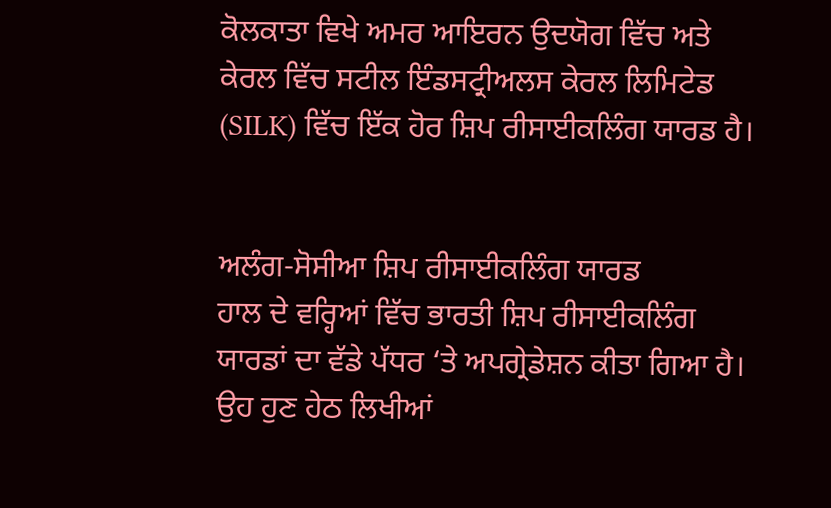ਕੋਲਕਾਤਾ ਵਿਖੇ ਅਮਰ ਆਇਰਨ ਉਦਯੋਗ ਵਿੱਚ ਅਤੇ ਕੇਰਲ ਵਿੱਚ ਸਟੀਲ ਇੰਡਸਟ੍ਰੀਅਲਸ ਕੇਰਲ ਲਿਮਿਟੇਡ (SILK) ਵਿੱਚ ਇੱਕ ਹੋਰ ਸ਼ਿਪ ਰੀਸਾਈਕਲਿੰਗ ਯਾਰਡ ਹੈ।


ਅਲੰਗ-ਸੋਸੀਆ ਸ਼ਿਪ ਰੀਸਾਈਕਲਿੰਗ ਯਾਰਡ
ਹਾਲ ਦੇ ਵਰ੍ਹਿਆਂ ਵਿੱਚ ਭਾਰਤੀ ਸ਼ਿਪ ਰੀਸਾਈਕਲਿੰਗ ਯਾਰਡਾਂ ਦਾ ਵੱਡੇ ਪੱਧਰ ‘ਤੇ ਅਪਗ੍ਰੇਡੇਸ਼ਨ ਕੀਤਾ ਗਿਆ ਹੈ। ਉਹ ਹੁਣ ਹੇਠ ਲਿਖੀਆਂ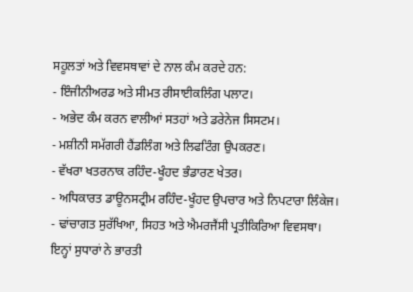ਸਹੂਲਤਾਂ ਅਤੇ ਵਿਵਸਥਾਵਾਂ ਦੇ ਨਾਲ ਕੰਮ ਕਰਦੇ ਹਨ:
- ਇੰਜੀਨੀਅਰਡ ਅਤੇ ਸੀਮਤ ਰੀਸਾਈਕਲਿੰਗ ਪਲਾਟ।
- ਅਭੇਦ ਕੰਮ ਕਰਨ ਵਾਲੀਆਂ ਸਤਹਾਂ ਅਤੇ ਡਰੇਨੇਜ ਸਿਸਟਮ।
- ਮਸ਼ੀਨੀ ਸਮੱਗਰੀ ਹੈਂਡਲਿੰਗ ਅਤੇ ਲਿਫਟਿੰਗ ਉਪਕਰਣ।
- ਵੱਖਰਾ ਖਤਰਨਾਕ ਰਹਿੰਦ-ਖੂੰਹਦ ਭੰਡਾਰਣ ਖੇਤਰ।
- ਅਧਿਕਾਰਤ ਡਾਊਨਸਟ੍ਰੀਮ ਰਹਿੰਦ-ਖੂੰਹਦ ਉਪਚਾਰ ਅਤੇ ਨਿਪਟਾਰਾ ਲਿੰਕੇਜ।
- ਢਾਂਚਾਗਤ ਸੁਰੱਖਿਆ, ਸਿਹਤ ਅਤੇ ਐਮਰਜੈਂਸੀ ਪ੍ਰਤੀਕਿਰਿਆ ਵਿਵਸਥਾ।
ਇਨ੍ਹਾਂ ਸੁਧਾਰਾਂ ਨੇ ਭਾਰਤੀ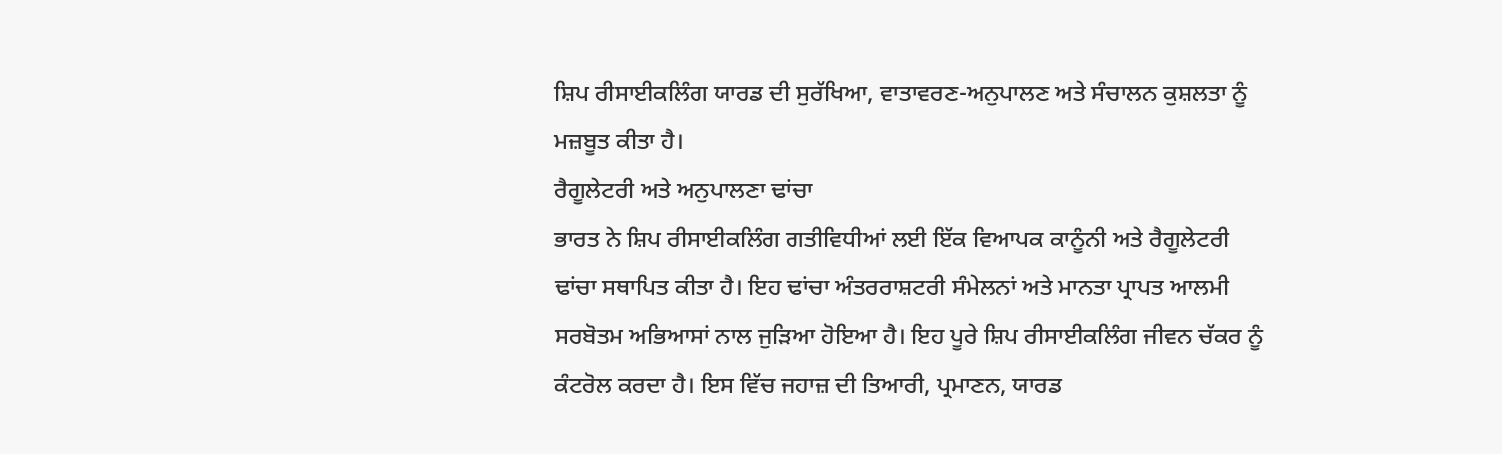ਸ਼ਿਪ ਰੀਸਾਈਕਲਿੰਗ ਯਾਰਡ ਦੀ ਸੁਰੱਖਿਆ, ਵਾਤਾਵਰਣ-ਅਨੁਪਾਲਣ ਅਤੇ ਸੰਚਾਲਨ ਕੁਸ਼ਲਤਾ ਨੂੰ ਮਜ਼ਬੂਤ ਕੀਤਾ ਹੈ।
ਰੈਗੂਲੇਟਰੀ ਅਤੇ ਅਨੁਪਾਲਣਾ ਢਾਂਚਾ
ਭਾਰਤ ਨੇ ਸ਼ਿਪ ਰੀਸਾਈਕਲਿੰਗ ਗਤੀਵਿਧੀਆਂ ਲਈ ਇੱਕ ਵਿਆਪਕ ਕਾਨੂੰਨੀ ਅਤੇ ਰੈਗੂਲੇਟਰੀ ਢਾਂਚਾ ਸਥਾਪਿਤ ਕੀਤਾ ਹੈ। ਇਹ ਢਾਂਚਾ ਅੰਤਰਰਾਸ਼ਟਰੀ ਸੰਮੇਲਨਾਂ ਅਤੇ ਮਾਨਤਾ ਪ੍ਰਾਪਤ ਆਲਮੀ ਸਰਬੋਤਮ ਅਭਿਆਸਾਂ ਨਾਲ ਜੁੜਿਆ ਹੋਇਆ ਹੈ। ਇਹ ਪੂਰੇ ਸ਼ਿਪ ਰੀਸਾਈਕਲਿੰਗ ਜੀਵਨ ਚੱਕਰ ਨੂੰ ਕੰਟਰੋਲ ਕਰਦਾ ਹੈ। ਇਸ ਵਿੱਚ ਜਹਾਜ਼ ਦੀ ਤਿਆਰੀ, ਪ੍ਰਮਾਣਨ, ਯਾਰਡ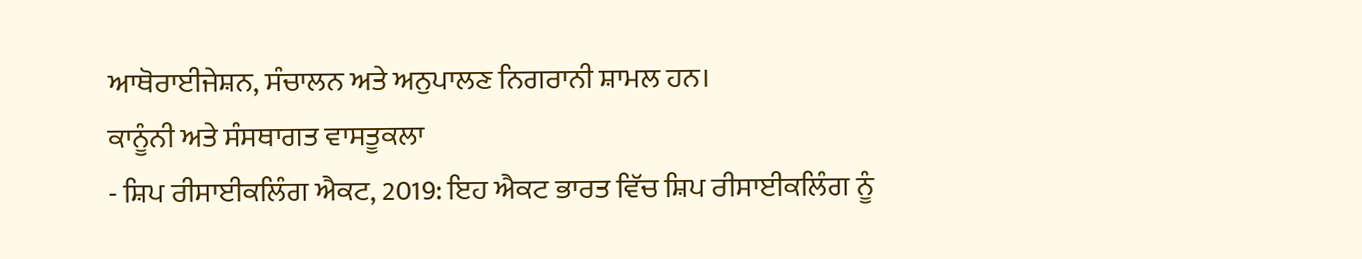ਆਥੋਰਾਈਜੇਸ਼ਨ, ਸੰਚਾਲਨ ਅਤੇ ਅਨੁਪਾਲਣ ਨਿਗਰਾਨੀ ਸ਼ਾਮਲ ਹਨ।
ਕਾਨੂੰਨੀ ਅਤੇ ਸੰਸਥਾਗਤ ਵਾਸਤੂਕਲਾ
- ਸ਼ਿਪ ਰੀਸਾਈਕਲਿੰਗ ਐਕਟ, 2019: ਇਹ ਐਕਟ ਭਾਰਤ ਵਿੱਚ ਸ਼ਿਪ ਰੀਸਾਈਕਲਿੰਗ ਨੂੰ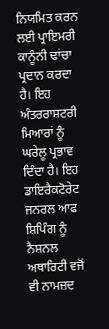ਨਿਯਮਿਤ ਕਰਨ ਲਈ ਪ੍ਰਾਇਮਰੀ ਕਾਨੂੰਨੀ ਢਾਂਚਾ ਪ੍ਰਦਾਨ ਕਰਦਾ ਹੈ। ਇਹ ਅੰਤਰਰਾਸ਼ਟਰੀ ਮਿਆਰਾਂ ਨੂੰ ਘਰੇਲੂ ਪ੍ਰਭਾਵ ਦਿੰਦਾ ਹੈ। ਇਹ ਡਾਇਰੈਕਟੋਰੇਟ ਜਨਰਲ ਆਫ ਸ਼ਿਪਿੰਗ ਨੂੰ ਨੈਸ਼ਨਲ ਅਥਾਰਿਟੀ ਵਜੋਂ ਵੀ ਨਾਮਜ਼ਦ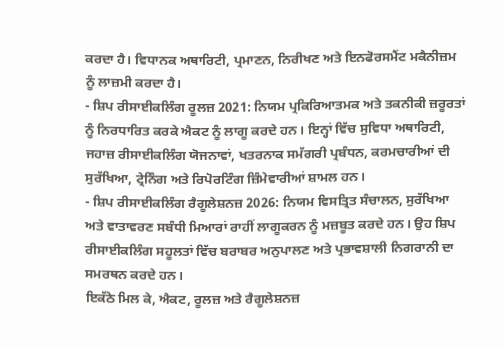ਕਰਦਾ ਹੈ। ਵਿਧਾਨਕ ਅਥਾਰਿਟੀ, ਪ੍ਰਮਾਣਨ, ਨਿਰੀਖਣ ਅਤੇ ਇਨਫੋਰਸਮੈਂਟ ਮਕੈਨੀਜ਼ਮ ਨੂੰ ਲਾਜ਼ਮੀ ਕਰਦਾ ਹੈ।
- ਸ਼ਿਪ ਰੀਸਾਈਕਲਿੰਗ ਰੂਲਜ਼ 2021: ਨਿਯਮ ਪ੍ਰਕਿਰਿਆਤਮਕ ਅਤੇ ਤਕਨੀਕੀ ਜ਼ਰੂਰਤਾਂ ਨੂੰ ਨਿਰਧਾਰਿਤ ਕਰਕੇ ਐਕਟ ਨੂੰ ਲਾਗੂ ਕਰਦੇ ਹਨ। ਇਨ੍ਹਾਂ ਵਿੱਚ ਸੁਵਿਧਾ ਅਥਾਰਿਟੀ, ਜਹਾਜ਼ ਰੀਸਾਈਕਲਿੰਗ ਯੋਜਨਾਵਾਂ, ਖਤਰਨਾਕ ਸਮੱਗਰੀ ਪ੍ਰਬੰਧਨ, ਕਰਮਚਾਰੀਆਂ ਦੀ ਸੁਰੱਖਿਆ, ਟ੍ਰੇਨਿੰਗ ਅਤੇ ਰਿਪੋਰਟਿੰਗ ਜ਼ਿੰਮੇਵਾਰੀਆਂ ਸ਼ਾਮਲ ਹਨ।
- ਸ਼ਿਪ ਰੀਸਾਈਕਲਿੰਗ ਰੈਗੂਲੇਸ਼ਨਜ਼ 2026: ਨਿਯਮ ਵਿਸਤ੍ਰਿਤ ਸੰਚਾਲਨ, ਸੁਰੱਖਿਆ ਅਤੇ ਵਾਤਾਵਰਣ ਸਬੰਧੀ ਮਿਆਰਾਂ ਰਾਹੀਂ ਲਾਗੂਕਰਨ ਨੂੰ ਮਜ਼ਬੂਤ ਕਰਦੇ ਹਨ। ਉਹ ਸ਼ਿਪ ਰੀਸਾਈਕਲਿੰਗ ਸਹੂਲਤਾਂ ਵਿੱਚ ਬਰਾਬਰ ਅਨੁਪਾਲਣ ਅਤੇ ਪ੍ਰਭਾਵਸ਼ਾਲੀ ਨਿਗਰਾਨੀ ਦਾ ਸਮਰਥਨ ਕਰਦੇ ਹਨ।
ਇਕੱਠੇ ਮਿਲ ਕੇ, ਐਕਟ, ਰੂਲਜ਼ ਅਤੇ ਰੈਗੂਲੇਸ਼ਨਜ਼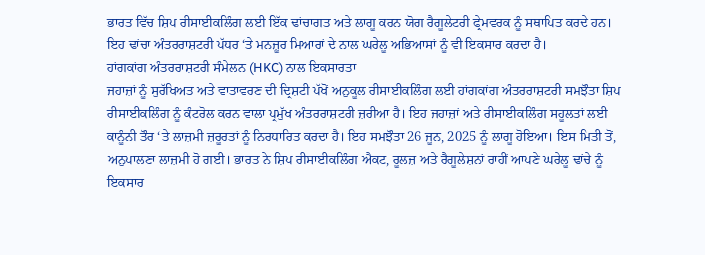ਭਾਰਤ ਵਿੱਚ ਸ਼ਿਪ ਰੀਸਾਈਕਲਿੰਗ ਲਈ ਇੱਕ ਢਾਂਚਾਗਤ ਅਤੇ ਲਾਗੂ ਕਰਨ ਯੋਗ ਰੈਗੂਲੇਟਰੀ ਫ੍ਰੇਮਵਰਕ ਨੂੰ ਸਥਾਪਿਤ ਕਰਦੇ ਹਨ। ਇਹ ਢਾਂਚਾ ਅੰਤਰਰਾਸ਼ਟਰੀ ਪੱਧਰ ‘ਤੇ ਮਨਜ਼ੂਰ ਮਿਆਰਾਂ ਦੇ ਨਾਲ ਘਰੇਲੂ ਅਭਿਆਸਾਂ ਨੂੰ ਵੀ ਇਕਸਾਰ ਕਰਦਾ ਹੈ।
ਹਾਂਗਕਾਂਗ ਅੰਤਰਰਾਸ਼ਟਰੀ ਸੰਮੇਲਨ (HKC) ਨਾਲ ਇਕਸਾਰਤਾ
ਜਹਾਜ਼ਾਂ ਨੂੰ ਸੁਰੱਖਿਅਤ ਅਤੇ ਵਾਤਾਵਰਣ ਦੀ ਦ੍ਰਿਸ਼ਟੀ ਪੱਖੋਂ ਅਨੁਕੂਲ ਰੀਸਾਈਕਲਿੰਗ ਲਈ ਹਾਂਗਕਾਂਗ ਅੰਤਰਰਾਸ਼ਟਰੀ ਸਮਝੌਤਾ ਸ਼ਿਪ ਰੀਸਾਈਕਲਿੰਗ ਨੂੰ ਕੰਟਰੋਲ ਕਰਨ ਵਾਲਾ ਪ੍ਰਮੁੱਖ ਅੰਤਰਰਾਸ਼ਟਰੀ ਜ਼ਰੀਆ ਹੈ। ਇਹ ਜਹਾਜ਼ਾਂ ਅਤੇ ਰੀਸਾਈਕਲਿੰਗ ਸਹੂਲਤਾਂ ਲਈ ਕਾਨੂੰਨੀ ਤੌਰ ‘ਤੇ ਲਾਜ਼ਮੀ ਜ਼ਰੂਰਤਾਂ ਨੂੰ ਨਿਰਧਾਰਿਤ ਕਰਦਾ ਹੈ। ਇਹ ਸਮਝੌਤਾ 26 ਜੂਨ, 2025 ਨੂੰ ਲਾਗੂ ਹੋਇਆ। ਇਸ ਮਿਤੀ ਤੋਂ, ਅਨੁਪਾਲਣਾ ਲਾਜ਼ਮੀ ਹੋ ਗਈ। ਭਾਰਤ ਨੇ ਸ਼ਿਪ ਰੀਸਾਈਕਲਿੰਗ ਐਕਟ, ਰੂਲਜ਼ ਅਤੇ ਰੈਗੂਲੇਸ਼ਨਾਂ ਰਾਹੀਂ ਆਪਣੇ ਘਰੇਲੂ ਢਾਂਚੇ ਨੂੰ ਇਕਸਾਰ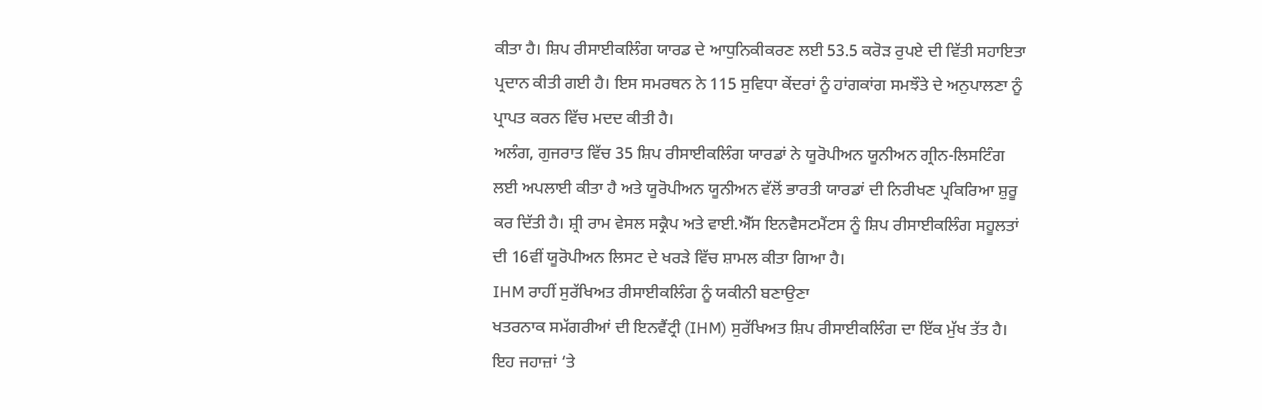ਕੀਤਾ ਹੈ। ਸ਼ਿਪ ਰੀਸਾਈਕਲਿੰਗ ਯਾਰਡ ਦੇ ਆਧੁਨਿਕੀਕਰਣ ਲਈ 53.5 ਕਰੋੜ ਰੁਪਏ ਦੀ ਵਿੱਤੀ ਸਹਾਇਤਾ ਪ੍ਰਦਾਨ ਕੀਤੀ ਗਈ ਹੈ। ਇਸ ਸਮਰਥਨ ਨੇ 115 ਸੁਵਿਧਾ ਕੇਂਦਰਾਂ ਨੂੰ ਹਾਂਗਕਾਂਗ ਸਮਝੌਤੇ ਦੇ ਅਨੁਪਾਲਣਾ ਨੂੰ ਪ੍ਰਾਪਤ ਕਰਨ ਵਿੱਚ ਮਦਦ ਕੀਤੀ ਹੈ।
ਅਲੰਗ, ਗੁਜਰਾਤ ਵਿੱਚ 35 ਸ਼ਿਪ ਰੀਸਾਈਕਲਿੰਗ ਯਾਰਡਾਂ ਨੇ ਯੂਰੋਪੀਅਨ ਯੂਨੀਅਨ ਗ੍ਰੀਨ-ਲਿਸਟਿੰਗ ਲਈ ਅਪਲਾਈ ਕੀਤਾ ਹੈ ਅਤੇ ਯੂਰੋਪੀਅਨ ਯੂਨੀਅਨ ਵੱਲੋਂ ਭਾਰਤੀ ਯਾਰਡਾਂ ਦੀ ਨਿਰੀਖਣ ਪ੍ਰਕਿਰਿਆ ਸ਼ੁਰੂ ਕਰ ਦਿੱਤੀ ਹੈ। ਸ਼੍ਰੀ ਰਾਮ ਵੇਸਲ ਸਕ੍ਰੈਪ ਅਤੇ ਵਾਈ.ਐੱਸ ਇਨਵੈਸਟਮੈਂਟਸ ਨੂੰ ਸ਼ਿਪ ਰੀਸਾਈਕਲਿੰਗ ਸਹੂਲਤਾਂ ਦੀ 16ਵੀਂ ਯੂਰੋਪੀਅਨ ਲਿਸਟ ਦੇ ਖਰੜੇ ਵਿੱਚ ਸ਼ਾਮਲ ਕੀਤਾ ਗਿਆ ਹੈ।
IHM ਰਾਹੀਂ ਸੁਰੱਖਿਅਤ ਰੀਸਾਈਕਲਿੰਗ ਨੂੰ ਯਕੀਨੀ ਬਣਾਉਣਾ
ਖਤਰਨਾਕ ਸਮੱਗਰੀਆਂ ਦੀ ਇਨਵੈਂਟ੍ਰੀ (IHM) ਸੁਰੱਖਿਅਤ ਸ਼ਿਪ ਰੀਸਾਈਕਲਿੰਗ ਦਾ ਇੱਕ ਮੁੱਖ ਤੱਤ ਹੈ। ਇਹ ਜਹਾਜ਼ਾਂ ‘ਤੇ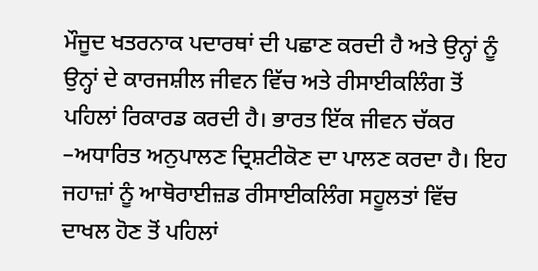ਮੌਜੂਦ ਖਤਰਨਾਕ ਪਦਾਰਥਾਂ ਦੀ ਪਛਾਣ ਕਰਦੀ ਹੈ ਅਤੇ ਉਨ੍ਹਾਂ ਨੂੰ ਉਨ੍ਹਾਂ ਦੇ ਕਾਰਜਸ਼ੀਲ ਜੀਵਨ ਵਿੱਚ ਅਤੇ ਰੀਸਾਈਕਲਿੰਗ ਤੋਂ ਪਹਿਲਾਂ ਰਿਕਾਰਡ ਕਰਦੀ ਹੈ। ਭਾਰਤ ਇੱਕ ਜੀਵਨ ਚੱਕਰ –ਅਧਾਰਿਤ ਅਨੁਪਾਲਣ ਦ੍ਰਿਸ਼ਟੀਕੋਣ ਦਾ ਪਾਲਣ ਕਰਦਾ ਹੈ। ਇਹ ਜਹਾਜ਼ਾਂ ਨੂੰ ਆਥੋਰਾਈਜ਼ਡ ਰੀਸਾਈਕਲਿੰਗ ਸਹੂਲਤਾਂ ਵਿੱਚ ਦਾਖਲ ਹੋਣ ਤੋਂ ਪਹਿਲਾਂ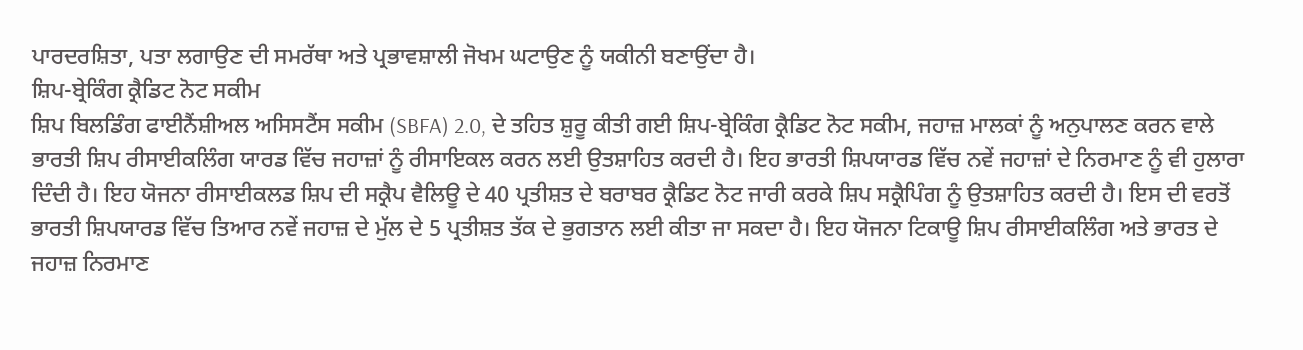ਪਾਰਦਰਸ਼ਿਤਾ, ਪਤਾ ਲਗਾਉਣ ਦੀ ਸਮਰੱਥਾ ਅਤੇ ਪ੍ਰਭਾਵਸ਼ਾਲੀ ਜੋਖਮ ਘਟਾਉਣ ਨੂੰ ਯਕੀਨੀ ਬਣਾਉਂਦਾ ਹੈ।
ਸ਼ਿਪ-ਬ੍ਰੇਕਿੰਗ ਕ੍ਰੈਡਿਟ ਨੋਟ ਸਕੀਮ
ਸ਼ਿਪ ਬਿਲਡਿੰਗ ਫਾਈਨੈਂਸ਼ੀਅਲ ਅਸਿਸਟੈਂਸ ਸਕੀਮ (SBFA) 2.0, ਦੇ ਤਹਿਤ ਸ਼ੁਰੂ ਕੀਤੀ ਗਈ ਸ਼ਿਪ-ਬ੍ਰੇਕਿੰਗ ਕ੍ਰੈਡਿਟ ਨੋਟ ਸਕੀਮ, ਜਹਾਜ਼ ਮਾਲਕਾਂ ਨੂੰ ਅਨੁਪਾਲਣ ਕਰਨ ਵਾਲੇ ਭਾਰਤੀ ਸ਼ਿਪ ਰੀਸਾਈਕਲਿੰਗ ਯਾਰਡ ਵਿੱਚ ਜਹਾਜ਼ਾਂ ਨੂੰ ਰੀਸਾਇਕਲ ਕਰਨ ਲਈ ਉਤਸ਼ਾਹਿਤ ਕਰਦੀ ਹੈ। ਇਹ ਭਾਰਤੀ ਸ਼ਿਪਯਾਰਡ ਵਿੱਚ ਨਵੇਂ ਜਹਾਜ਼ਾਂ ਦੇ ਨਿਰਮਾਣ ਨੂੰ ਵੀ ਹੁਲਾਰਾ ਦਿੰਦੀ ਹੈ। ਇਹ ਯੋਜਨਾ ਰੀਸਾਈਕਲਡ ਸ਼ਿਪ ਦੀ ਸਕ੍ਰੈਪ ਵੈਲਿਊ ਦੇ 40 ਪ੍ਰਤੀਸ਼ਤ ਦੇ ਬਰਾਬਰ ਕ੍ਰੈਡਿਟ ਨੋਟ ਜਾਰੀ ਕਰਕੇ ਸ਼ਿਪ ਸਕ੍ਰੈਪਿੰਗ ਨੂੰ ਉਤਸ਼ਾਹਿਤ ਕਰਦੀ ਹੈ। ਇਸ ਦੀ ਵਰਤੋਂ ਭਾਰਤੀ ਸ਼ਿਪਯਾਰਡ ਵਿੱਚ ਤਿਆਰ ਨਵੇਂ ਜਹਾਜ਼ ਦੇ ਮੁੱਲ ਦੇ 5 ਪ੍ਰਤੀਸ਼ਤ ਤੱਕ ਦੇ ਭੁਗਤਾਨ ਲਈ ਕੀਤਾ ਜਾ ਸਕਦਾ ਹੈ। ਇਹ ਯੋਜਨਾ ਟਿਕਾਊ ਸ਼ਿਪ ਰੀਸਾਈਕਲਿੰਗ ਅਤੇ ਭਾਰਤ ਦੇ ਜਹਾਜ਼ ਨਿਰਮਾਣ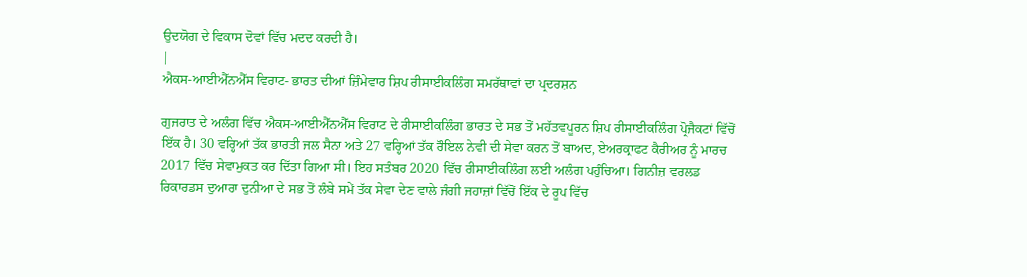ਉਦਯੋਗ ਦੇ ਵਿਕਾਸ ਦੋਵਾਂ ਵਿੱਚ ਮਦਦ ਕਰਦੀ ਹੈ।
|
ਐਕਸ-ਆਈਐੱਨਐੱਸ ਵਿਰਾਟ- ਭਾਰਤ ਦੀਆਂ ਜ਼ਿੰਮੇਵਾਰ ਸ਼ਿਪ ਰੀਸਾਈਕਲਿੰਗ ਸਮਰੱਥਾਵਾਂ ਦਾ ਪ੍ਰਦਰਸ਼ਨ

ਗੁਜਰਾਤ ਦੇ ਅਲੰਗ ਵਿੱਚ ਐਕਸ-ਆਈਐੱਨਐੱਸ ਵਿਰਾਟ ਦੇ ਰੀਸਾਈਕਲਿੰਗ ਭਾਰਤ ਦੇ ਸਭ ਤੋਂ ਮਹੱਤਵਪੂਰਨ ਸ਼ਿਪ ਰੀਸਾਈਕਲਿੰਗ ਪ੍ਰੋਜੈਕਟਾਂ ਵਿੱਚੋਂ ਇੱਕ ਹੈ। 30 ਵਰ੍ਹਿਆਂ ਤੱਕ ਭਾਰਤੀ ਜਲ ਸੈਨਾ ਅਤੇ 27 ਵਰ੍ਹਿਆਂ ਤੱਕ ਰੌਇਲ ਨੇਵੀ ਦੀ ਸੇਵਾ ਕਰਨ ਤੋਂ ਬਾਅਦ, ਏਅਰਕ੍ਰਾਫਟ ਕੈਰੀਅਰ ਨੂੰ ਮਾਰਚ 2017 ਵਿੱਚ ਸੇਵਾਮੁਕਤ ਕਰ ਦਿੱਤਾ ਗਿਆ ਸੀ। ਇਹ ਸਤੰਬਰ 2020 ਵਿੱਚ ਰੀਸਾਈਕਲਿੰਗ ਲਈ ਅਲੰਗ ਪਹੁੰਚਿਆ। ਗਿਨੀਜ਼ ਵਰਲਡ ਰਿਕਾਰਡਸ ਦੁਆਰਾ ਦੁਨੀਆ ਦੇ ਸਭ ਤੋਂ ਲੰਬੇ ਸਮੇਂ ਤੱਕ ਸੇਵਾ ਦੇਣ ਵਾਲੇ ਜੰਗੀ ਜਹਾਜ਼ਾਂ ਵਿੱਚੋਂ ਇੱਕ ਦੇ ਰੂਪ ਵਿੱਚ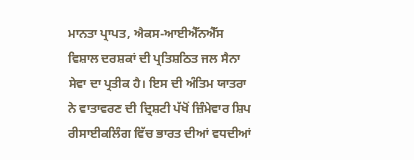ਮਾਨਤਾ ਪ੍ਰਾਪਤ, ਐਕਸ-ਆਈਐੱਨਐੱਸ ਵਿਸ਼ਾਲ ਦਰਸ਼ਕਾਂ ਦੀ ਪ੍ਰਤਿਸ਼ਠਿਤ ਜਲ ਸੈਨਾ ਸੇਵਾ ਦਾ ਪ੍ਰਤੀਕ ਹੈ। ਇਸ ਦੀ ਅੰਤਿਮ ਯਾਤਰਾ ਨੇ ਵਾਤਾਵਰਣ ਦੀ ਦ੍ਰਿਸ਼ਟੀ ਪੱਖੋਂ ਜ਼ਿੰਮੇਵਾਰ ਸ਼ਿਪ ਰੀਸਾਈਕਲਿੰਗ ਵਿੱਚ ਭਾਰਤ ਦੀਆਂ ਵਧਦੀਆਂ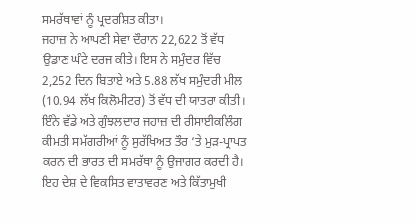ਸਮਰੱਥਾਵਾਂ ਨੂੰ ਪ੍ਰਦਰਸ਼ਿਤ ਕੀਤਾ।
ਜਹਾਜ਼ ਨੇ ਆਪਣੀ ਸੇਵਾ ਦੌਰਾਨ 22,622 ਤੋਂ ਵੱਧ ਉਡਾਣ ਘੰਟੇ ਦਰਜ ਕੀਤੇ। ਇਸ ਨੇ ਸਮੁੰਦਰ ਵਿੱਚ 2,252 ਦਿਨ ਬਿਤਾਏ ਅਤੇ 5.88 ਲੱਖ ਸਮੁੰਦਰੀ ਮੀਲ (10.94 ਲੱਖ ਕਿਲੋਮੀਟਰ) ਤੋਂ ਵੱਧ ਦੀ ਯਾਤਰਾ ਕੀਤੀ। ਇੰਨੇ ਵੱਡੇ ਅਤੇ ਗੁੰਝਲਦਾਰ ਜਹਾਜ਼ ਦੀ ਰੀਸਾਈਕਲਿੰਗ ਕੀਮਤੀ ਸਮੱਗਰੀਆਂ ਨੂੰ ਸੁਰੱਖਿਅਤ ਤੌਰ ‘ਤੇ ਮੁੜ-ਪ੍ਰਾਪਤ ਕਰਨ ਦੀ ਭਾਰਤ ਦੀ ਸਮਰੱਥਾ ਨੂੰ ਉਜਾਗਰ ਕਰਦੀ ਹੈ। ਇਹ ਦੇਸ਼ ਦੇ ਵਿਕਸਿਤ ਵਾਤਾਵਰਣ ਅਤੇ ਕਿੱਤਾਮੁਖੀ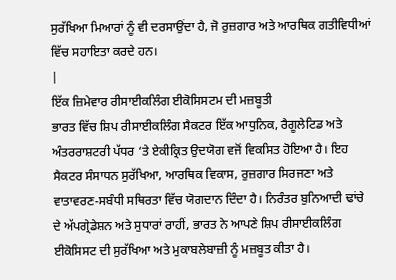ਸੁਰੱਖਿਆ ਮਿਆਰਾਂ ਨੂੰ ਵੀ ਦਰਸਾਉਂਦਾ ਹੈ, ਜੋ ਰੁਜ਼ਗਾਰ ਅਤੇ ਆਰਥਿਕ ਗਤੀਵਿਧੀਆਂ ਵਿੱਚ ਸਹਾਇਤਾ ਕਰਦੇ ਹਨ।
|
ਇੱਕ ਜ਼ਿਮੇਵਾਰ ਰੀਸਾਈਕਲਿੰਗ ਈਕੋਸਿਸਟਮ ਦੀ ਮਜ਼ਬੂਤੀ
ਭਾਰਤ ਵਿੱਚ ਸ਼ਿਪ ਰੀਸਾਈਕਲਿੰਗ ਸੈਕਟਰ ਇੱਕ ਆਧੁਨਿਕ, ਰੈਗੂਲੇਟਿਡ ਅਤੇ ਅੰਤਰਰਾਸ਼ਟਰੀ ਪੱਧਰ ‘ਤੇ ਏਕੀਕ੍ਰਿਤ ਉਦਯੋਗ ਵਜੋਂ ਵਿਕਸਿਤ ਹੋਇਆ ਹੈ। ਇਹ ਸੈਕਟਰ ਸੰਸਾਧਨ ਸੁਰੱਖਿਆ, ਆਰਥਿਕ ਵਿਕਾਸ, ਰੁਜ਼ਗਾਰ ਸਿਰਜਣਾ ਅਤੇ ਵਾਤਾਵਰਣ-ਸਬੰਧੀ ਸਥਿਰਤਾ ਵਿੱਚ ਯੋਗਦਾਨ ਦਿੰਦਾ ਹੈ। ਨਿਰੰਤਰ ਬੁਨਿਆਦੀ ਢਾਂਚੇ ਦੇ ਅੱਪਗ੍ਰੇਡੇਸ਼ਨ ਅਤੇ ਸੁਧਾਰਾਂ ਰਾਹੀਂ, ਭਾਰਤ ਨੇ ਆਪਣੇ ਸ਼ਿਪ ਰੀਸਾਈਕਲਿੰਗ ਈਕੋਸਿਸਟ ਦੀ ਸੁਰੱਖਿਆ ਅਤੇ ਮੁਕਾਬਲੇਬਾਜ਼ੀ ਨੂੰ ਮਜ਼ਬੂਤ ਕੀਤਾ ਹੈ।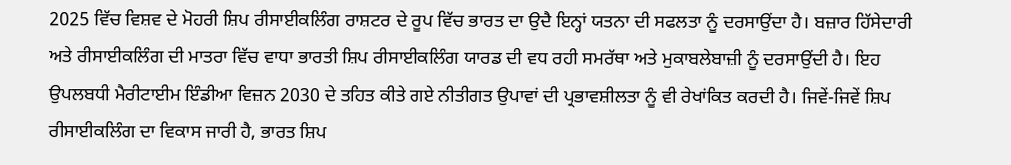2025 ਵਿੱਚ ਵਿਸ਼ਵ ਦੇ ਮੋਹਰੀ ਸ਼ਿਪ ਰੀਸਾਈਕਲਿੰਗ ਰਾਸ਼ਟਰ ਦੇ ਰੂਪ ਵਿੱਚ ਭਾਰਤ ਦਾ ਉਦੈ ਇਨ੍ਹਾਂ ਯਤਨਾ ਦੀ ਸਫਲਤਾ ਨੂੰ ਦਰਸਾਉਂਦਾ ਹੈ। ਬਜ਼ਾਰ ਹਿੱਸੇਦਾਰੀ ਅਤੇ ਰੀਸਾਈਕਲਿੰਗ ਦੀ ਮਾਤਰਾ ਵਿੱਚ ਵਾਧਾ ਭਾਰਤੀ ਸ਼ਿਪ ਰੀਸਾਈਕਲਿੰਗ ਯਾਰਡ ਦੀ ਵਧ ਰਹੀ ਸਮਰੱਥਾ ਅਤੇ ਮੁਕਾਬਲੇਬਾਜ਼ੀ ਨੂੰ ਦਰਸਾਉਂਦੀ ਹੈ। ਇਹ ਉਪਲਬਧੀ ਮੈਰੀਟਾਈਮ ਇੰਡੀਆ ਵਿਜ਼ਨ 2030 ਦੇ ਤਹਿਤ ਕੀਤੇ ਗਏ ਨੀਤੀਗਤ ਉਪਾਵਾਂ ਦੀ ਪ੍ਰਭਾਵਸ਼ੀਲਤਾ ਨੂੰ ਵੀ ਰੇਖਾਂਕਿਤ ਕਰਦੀ ਹੈ। ਜਿਵੇਂ-ਜਿਵੇਂ ਸ਼ਿਪ ਰੀਸਾਈਕਲਿੰਗ ਦਾ ਵਿਕਾਸ ਜਾਰੀ ਹੈ, ਭਾਰਤ ਸ਼ਿਪ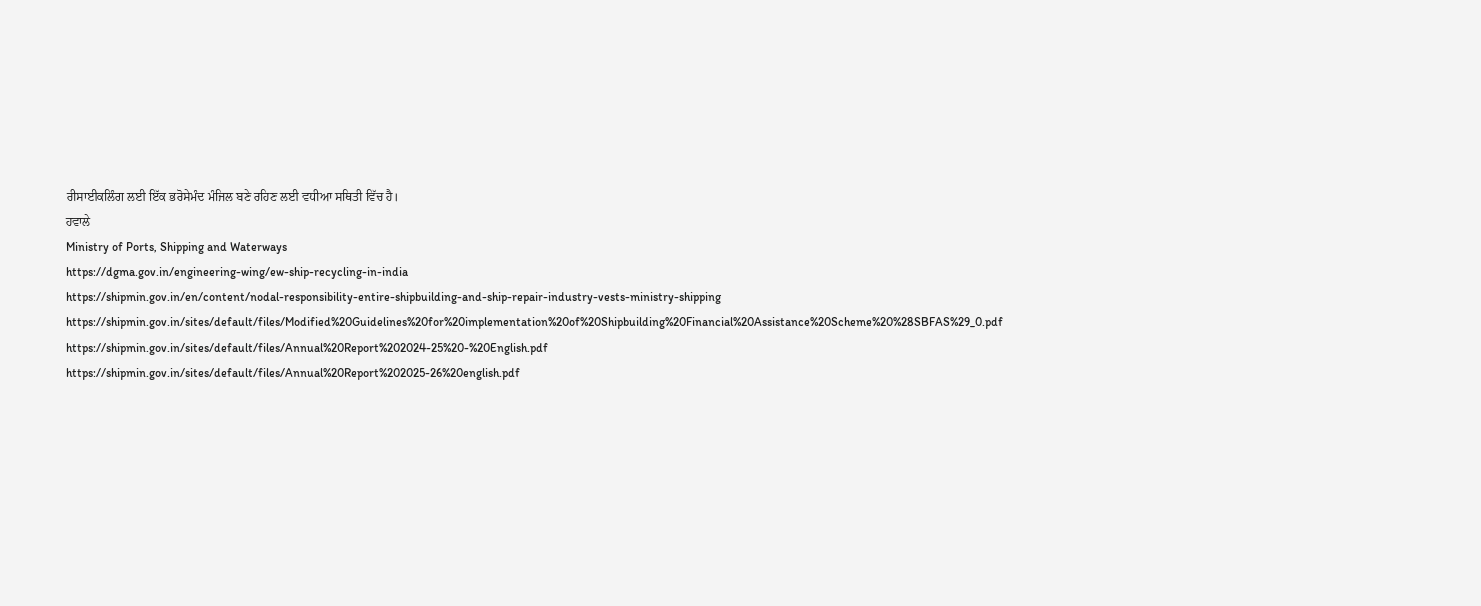ਰੀਸਾਈਕਲਿੰਗ ਲਈ ਇੱਕ ਭਰੋਸੇਮੰਦ ਮੰਜਿਲ ਬਣੇ ਰਹਿਣ ਲਈ ਵਧੀਆ ਸਥਿਤੀ ਵਿੱਚ ਹੈ।
ਹਵਾਲੇ
Ministry of Ports, Shipping and Waterways
https://dgma.gov.in/engineering-wing/ew-ship-recycling-in-india
https://shipmin.gov.in/en/content/nodal-responsibility-entire-shipbuilding-and-ship-repair-industry-vests-ministry-shipping
https://shipmin.gov.in/sites/default/files/Modified%20Guidelines%20for%20implementation%20of%20Shipbuilding%20Financial%20Assistance%20Scheme%20%28SBFAS%29_0.pdf
https://shipmin.gov.in/sites/default/files/Annual%20Report%202024-25%20-%20English.pdf
https://shipmin.gov.in/sites/default/files/Annual%20Report%202025-26%20english.pdf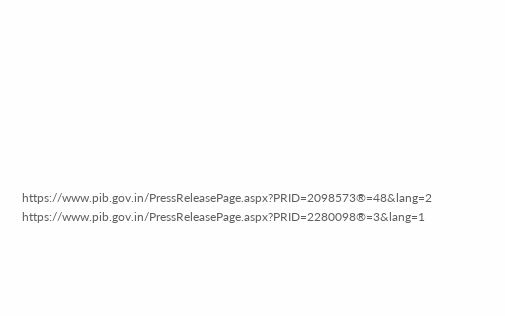https://www.pib.gov.in/PressReleasePage.aspx?PRID=2098573®=48&lang=2
https://www.pib.gov.in/PressReleasePage.aspx?PRID=2280098®=3&lang=1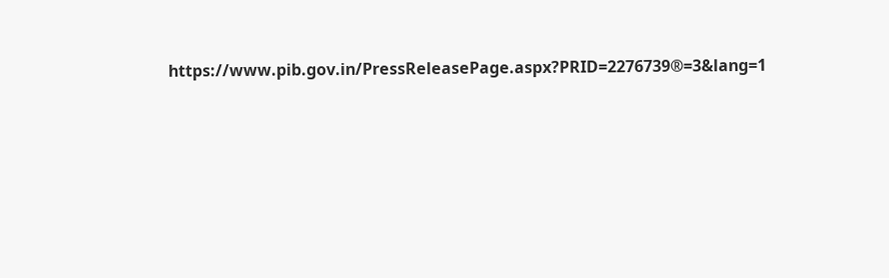https://www.pib.gov.in/PressReleasePage.aspx?PRID=2276739®=3&lang=1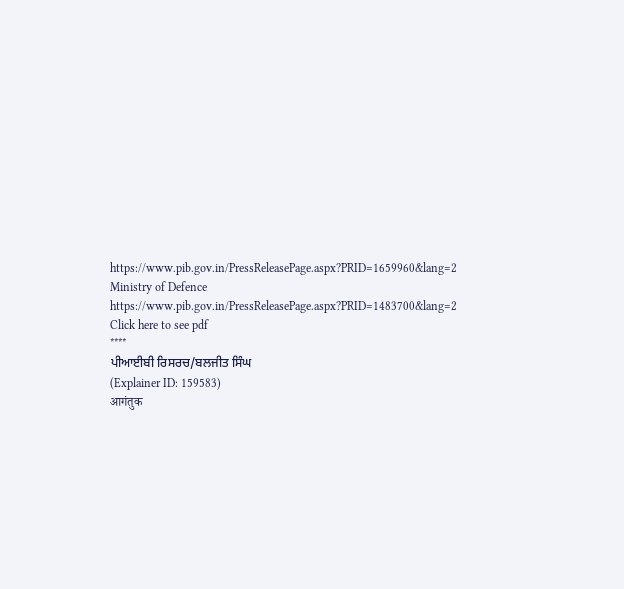https://www.pib.gov.in/PressReleasePage.aspx?PRID=1659960&lang=2
Ministry of Defence
https://www.pib.gov.in/PressReleasePage.aspx?PRID=1483700&lang=2
Click here to see pdf
****
ਪੀਆਈਬੀ ਰਿਸਰਚ/ਬਲਜੀਤ ਸਿੰਘ
(Explainer ID: 159583)
आगंतुक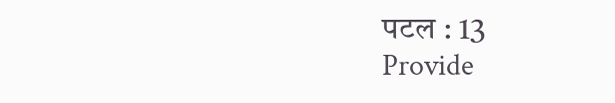पटल : 13
Provide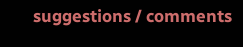suggestions / comments